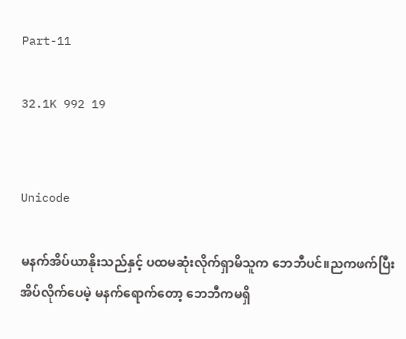Part-11

32.1K 992 19


Unicode

မနက်အိပ်ယာနိုးသည်နှင့် ပထမဆုံးလိုက်ရှာမိသူက ဘေဘီပင်။ညကဖက်ပြီးအိပ်လိုက်ပေမဲ့ မနက်ရောက်တော့ ဘေဘီကမရှိ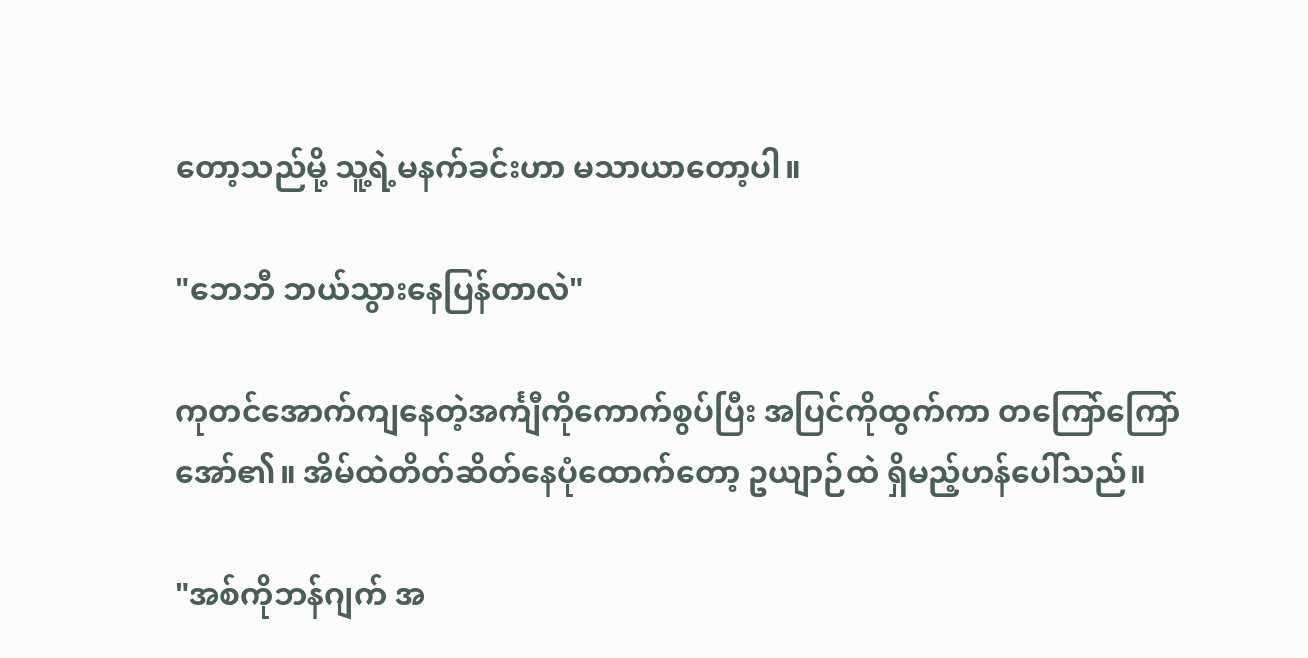တော့သည်မို့ သူ့ရဲ့မနက်ခင်းဟာ မသာယာတော့ပါ။

"ဘေဘီ ဘယ်သွားနေပြန်တာလဲ"

ကုတင်အောက်ကျနေတဲ့အင်္ကျီကိုကောက်စွပ်ပြီး အပြင်ကိုထွက်ကာ တကြော်ကြော်အော်၏။ အိမ်ထဲတိတ်ဆိတ်နေပုံထောက်တော့ ဥယျာဉ်ထဲ ရှိမည့်ဟန်ပေါ်သည်။

"အစ်ကိုဘန်ဂျက် အ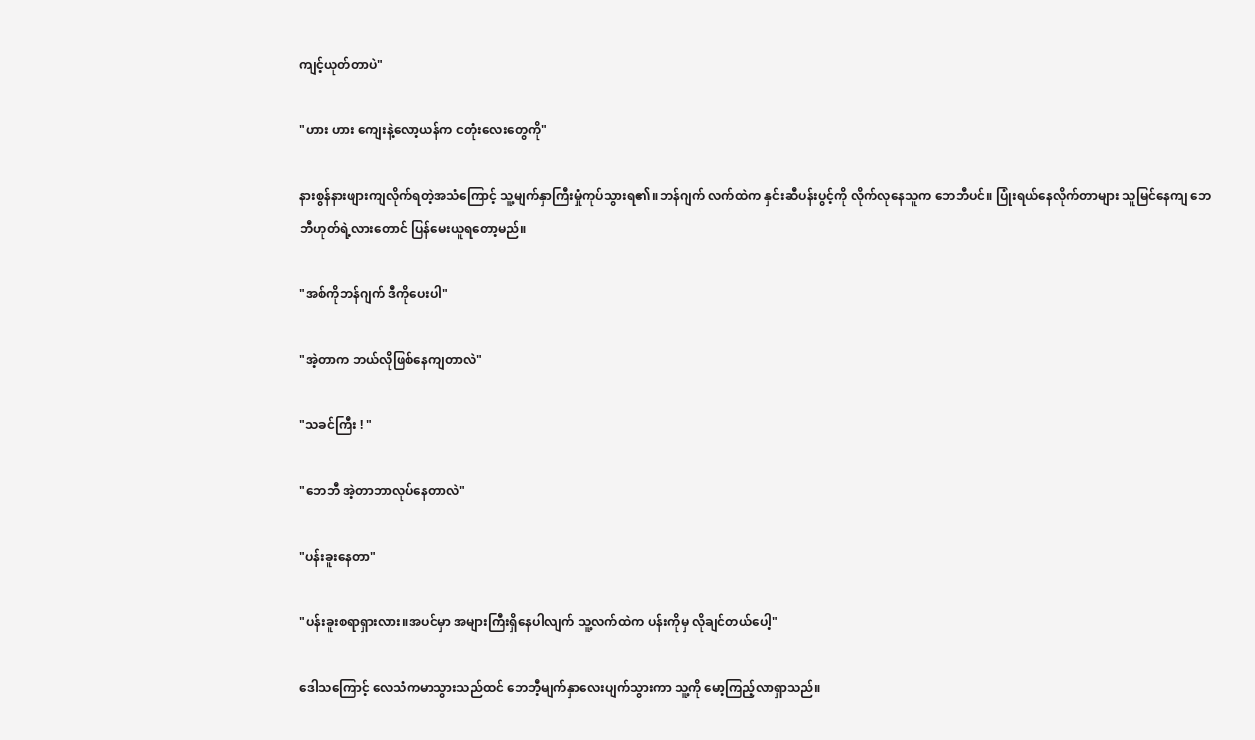ကျင့်ယုတ်တာပဲ"

"ဟား ဟား ကျေးနဲ့လော့ယန်က ငတုံးလေးတွေကို"

နားစွန်နားဖျားကျလိုက်ရတဲ့အသံကြောင့် သူ့မျက်နှာကြီးမှုံကုပ်သွားရ၏။ဘန်ဂျက် လက်ထဲက နှင်းဆီပန်းပွင့်ကို လိုက်လုနေသူက ဘေဘီပင်။ ပြုံးရယ်နေလိုက်တာများ သူမြင်နေကျ ဘေဘီဟုတ်ရဲ့လားတောင် ပြန်မေးယူရတော့မည်။

"အစ်ကိုဘန်ဂျက် ဒီကိုပေးပါ"

"အဲ့တာက ဘယ်လိုဖြစ်နေကျတာလဲ"

"သခင်ကြီး ! "

"ဘေဘီ အဲ့တာဘာလုပ်နေတာလဲ"

"ပန်းခူးနေတာ"

"ပန်းခူးစရာရှားလား။အပင်မှာ အများကြီးရှိနေပါလျက် သူ့လက်ထဲက ပန်းကိုမှ လိုချင်တယ်ပေါ့"

ဒေါသကြောင့် လေသံကမာသွားသည်ထင် ဘေဘီ့မျက်နှာလေးပျက်သွားကာ သူ့ကို မော့ကြည့်လာရှာသည်။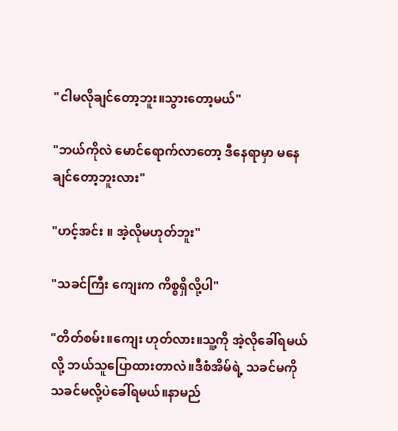"ငါမလိုချင်တော့ဘူး။သွားတော့မယ်"

"ဘယ်ကိုလဲ မောင်ရောက်လာတော့ ဒီနေရာမှာ မနေချင်တော့ဘူးလား"

"ဟင့်အင်း ။ အဲ့လိုမဟုတ်ဘူး"

"သခင်ကြီး ကျေးက ကိစ္စရှိလို့ပါ"

"တိတ်စမ်း။ကျေး ဟုတ်လား။သူ့ကို အဲ့လိုခေါ်ရမယ် လို့ ဘယ်သူပြောထားတာလဲ။ဒီစံအိမ်ရဲ့ သခင်မကို သခင်မလို့ပဲခေါ်ရမယ်။နာမည်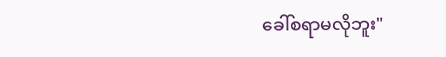ခေါ်စရာမလိုဘူး"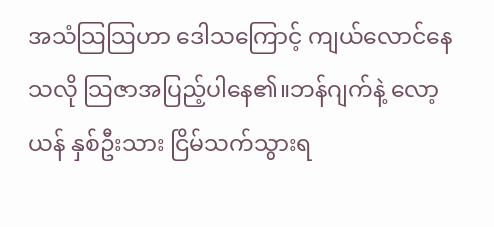အသံသြသြဟာ ဒေါသကြောင့် ကျယ်လောင်နေ သလို သြဇာအပြည့်ပါနေ၏။ဘန်ဂျက်နဲ့ လော့ယန် နှစ်ဦးသား ငြိမ်သက်သွားရ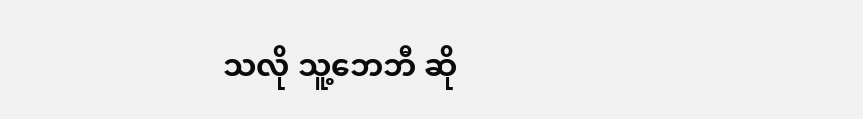သလို သူ့ဘေဘီ ဆို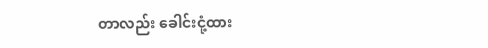တာလည်း ခေါင်းငုံ့ထား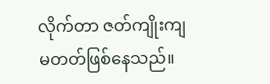လိုက်တာ ဇတ်ကျိုးကျမတတ်ဖြစ်နေသည်။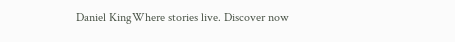Daniel KingWhere stories live. Discover now